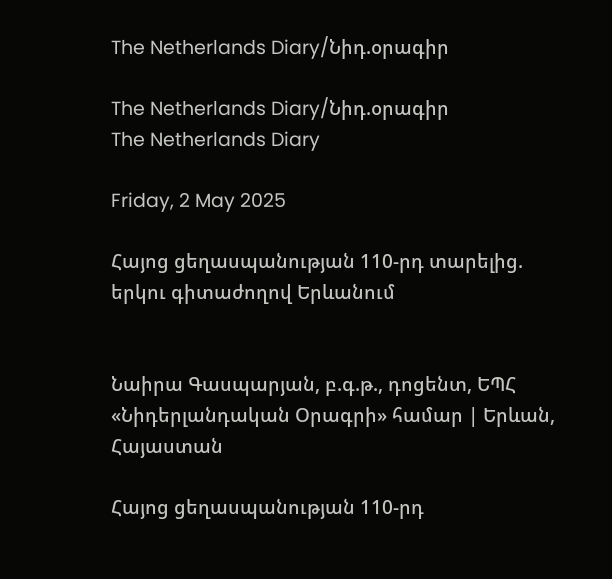The Netherlands Diary/Նիդ.օրագիր

The Netherlands Diary/Նիդ.օրագիր
The Netherlands Diary

Friday, 2 May 2025

Հայոց ցեղասպանության 110-րդ տարելից. երկու գիտաժողով Երևանում


Նաիրա Գասպարյան, բ.գ.թ., դոցենտ, ԵՊՀ
«Նիդերլանդական Օրագրի» համար | Երևան, Հայաստան

Հայոց ցեղասպանության 110-րդ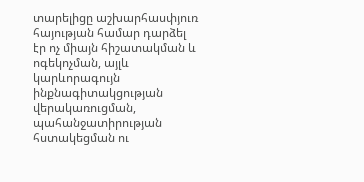տարելիցը աշխարհասփյուռ հայության համար դարձել էր ոչ միայն հիշատակման և ոգեկոչման, այլև կարևորագույն ինքնագիտակցության վերակառուցման, պահանջատիրության հստակեցման ու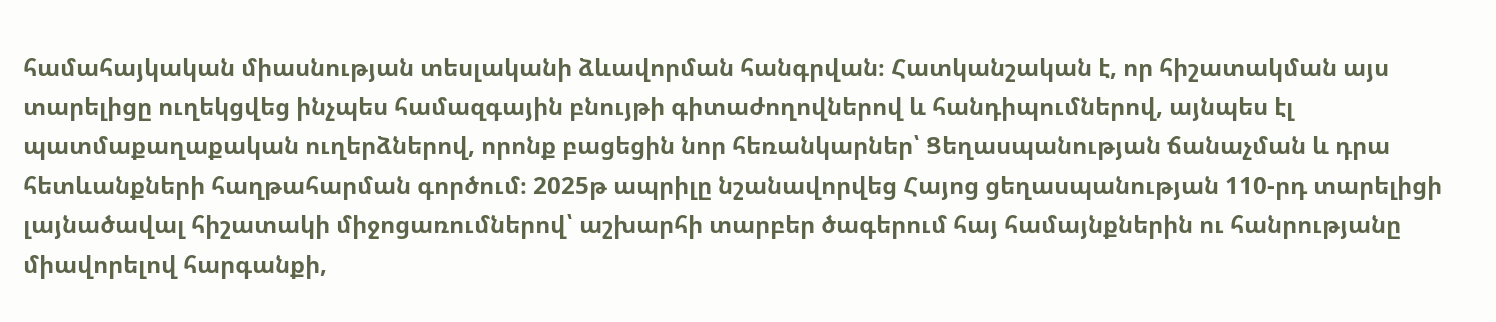համահայկական միասնության տեսլականի ձևավորման հանգրվան։ Հատկանշական է, որ հիշատակման այս տարելիցը ուղեկցվեց ինչպես համազգային բնույթի գիտաժողովներով և հանդիպումներով, այնպես էլ պատմաքաղաքական ուղերձներով, որոնք բացեցին նոր հեռանկարներ՝ Ցեղասպանության ճանաչման և դրա հետևանքների հաղթահարման գործում։ 2025թ ապրիլը նշանավորվեց Հայոց ցեղասպանության 110-րդ տարելիցի լայնածավալ հիշատակի միջոցառումներով՝ աշխարհի տարբեր ծագերում հայ համայնքներին ու հանրությանը միավորելով հարգանքի,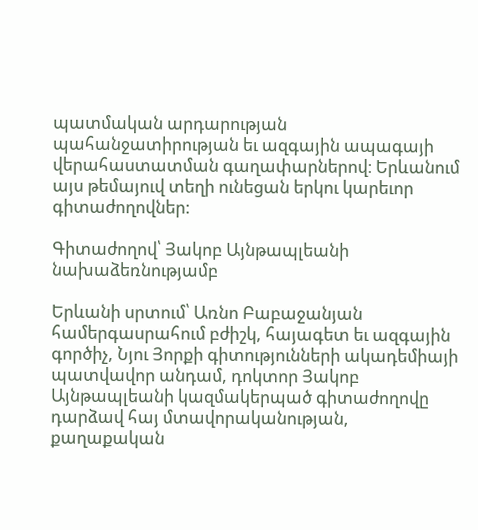պատմական արդարության պահանջատիրության եւ ազգային ապագայի վերահաստատման գաղափարներով։ Երևանում այս թեմայուվ տեղի ունեցան երկու կարեւոր գիտաժողովներ:

Գիտաժողով՝ Յակոբ Այնթապլեանի նախաձեռնությամբ

Երևանի սրտում՝ Առնո Բաբաջանյան համերգասրահում բժիշկ, հայագետ եւ ազգային գործիչ, Նյու Յորքի գիտությունների ակադեմիայի պատվավոր անդամ, դոկտոր Յակոբ Այնթապլեանի կազմակերպած գիտաժողովը դարձավ հայ մտավորականության, քաղաքական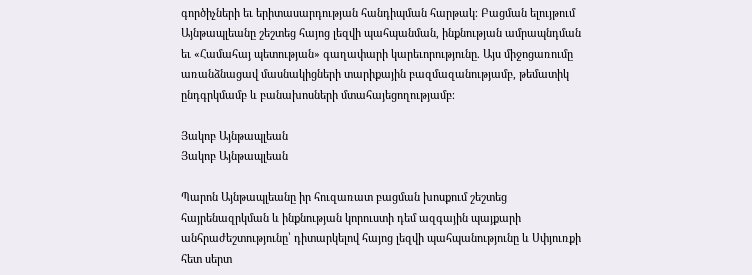գործիչների եւ երիտասարդության հանդիպման հարթակ։ Բացման ելույթում Այնթապլեանը շեշտեց հայոց լեզվի պահպանման, ինքնության ամրապնդման եւ «Համահայ պետության» գաղափարի կարեւորությունը. Այս միջոցառումը առանձնացավ մասնակիցների տարիքային բազմազանությամբ, թեմատիկ ընդգրկմամբ և բանախոսների մտահայեցողությամբ։

Յակոբ Այնթապլեան
Յակոբ Այնթապլեան

Պարոն Այնթապլեանը իր հուզառատ բացման խոսքում շեշտեց հայրենազրկման և ինքնության կորուստի դեմ ազգային պայքարի անհրաժեշտությունը՝ դիտարկելով հայոց լեզվի պահպանությունը և Սփյուռքի հետ սերտ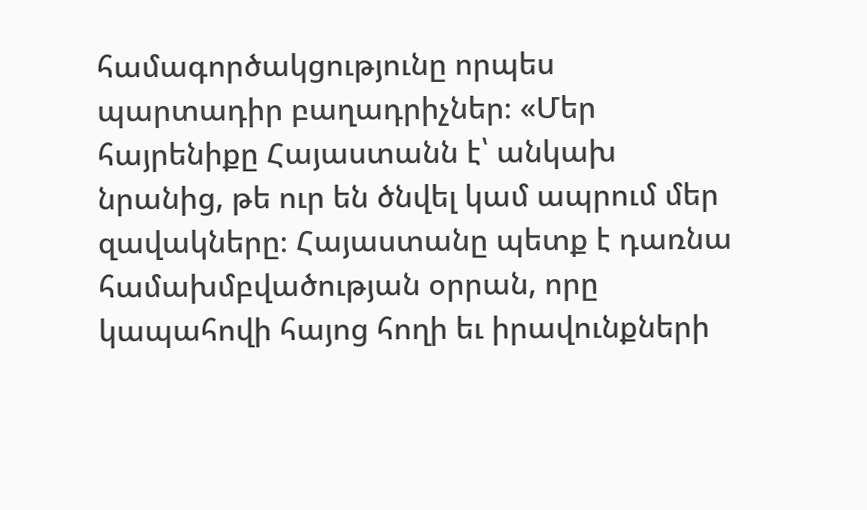համագործակցությունը որպես պարտադիր բաղադրիչներ։ «Մեր հայրենիքը Հայաստանն է՝ անկախ նրանից, թե ուր են ծնվել կամ ապրում մեր զավակները։ Հայաստանը պետք է դառնա համախմբվածության օրրան, որը կապահովի հայոց հողի եւ իրավունքների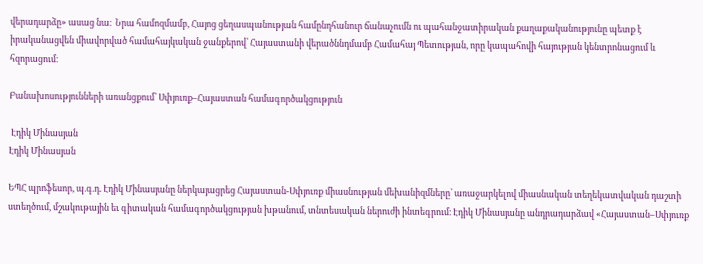վերադարձը» ասաց նա։  Նրա համոզմամբ, Հայոց ցեղասպանության համընդհանուր ճանաչումն ու պահանջատիրական քաղաքականությունը պետք է իրականացվեն միավորված համահայկական ջանքերով՝ Հայաստանի վերածննդմամբ Համահայ Պետության, որը կապահովի հայության կենտրոնացում և հզորացում։

Բանախոսությունների առանցքում՝ Սփյուռք–Հայաստան համագործակցություն

 Էդիկ Մինասյան
Էդիկ Մինասյան

ԵՊՀ պրոֆեսոր, պ.գ.դ. Էդիկ Մինասյանը ներկայացրեց Հայաստան-Սփյուռք միասնության մեխանիզմները՝ առաջարկելով միասնական տեղեկատվական դաշտի ստեղծում, մշակութային եւ գիտական համագործակցության խթանում, տնտեսական ներուժի ինտեգրում։ Էդիկ Մինասյանը անդրադարձավ «Հայաստան–Սփյուռք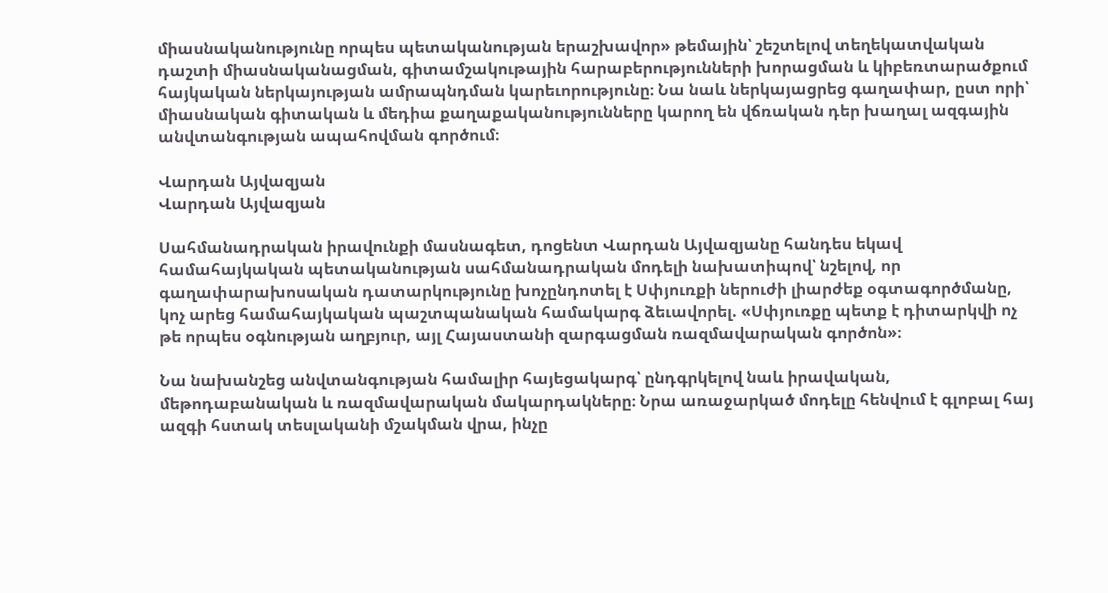միասնականությունը որպես պետականության երաշխավոր» թեմային՝ շեշտելով տեղեկատվական դաշտի միասնականացման, գիտամշակութային հարաբերությունների խորացման և կիբեռտարածքում հայկական ներկայության ամրապնդման կարեւորությունը։ Նա նաև ներկայացրեց գաղափար, ըստ որի՝ միասնական գիտական և մեդիա քաղաքականությունները կարող են վճռական դեր խաղալ ազգային անվտանգության ապահովման գործում։

Վարդան Այվազյան
Վարդան Այվազյան

Սահմանադրական իրավունքի մասնագետ, դոցենտ Վարդան Այվազյանը հանդես եկավ համահայկական պետականության սահմանադրական մոդելի նախատիպով՝ նշելով, որ գաղափարախոսական դատարկությունը խոչընդոտել է Սփյուռքի ներուժի լիարժեք օգտագործմանը, կոչ արեց համահայկական պաշտպանական համակարգ ձեւավորել. «Սփյուռքը պետք է դիտարկվի ոչ թե որպես օգնության աղբյուր, այլ Հայաստանի զարգացման ռազմավարական գործոն»։

Նա նախանշեց անվտանգության համալիր հայեցակարգ՝ ընդգրկելով նաև իրավական, մեթոդաբանական և ռազմավարական մակարդակները։ Նրա առաջարկած մոդելը հենվում է գլոբալ հայ ազգի հստակ տեսլականի մշակման վրա, ինչը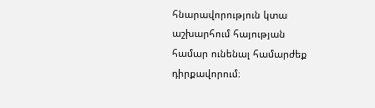հնարավորություն կտա աշխարհում հայության համար ունենալ համարժեք դիրքավորում։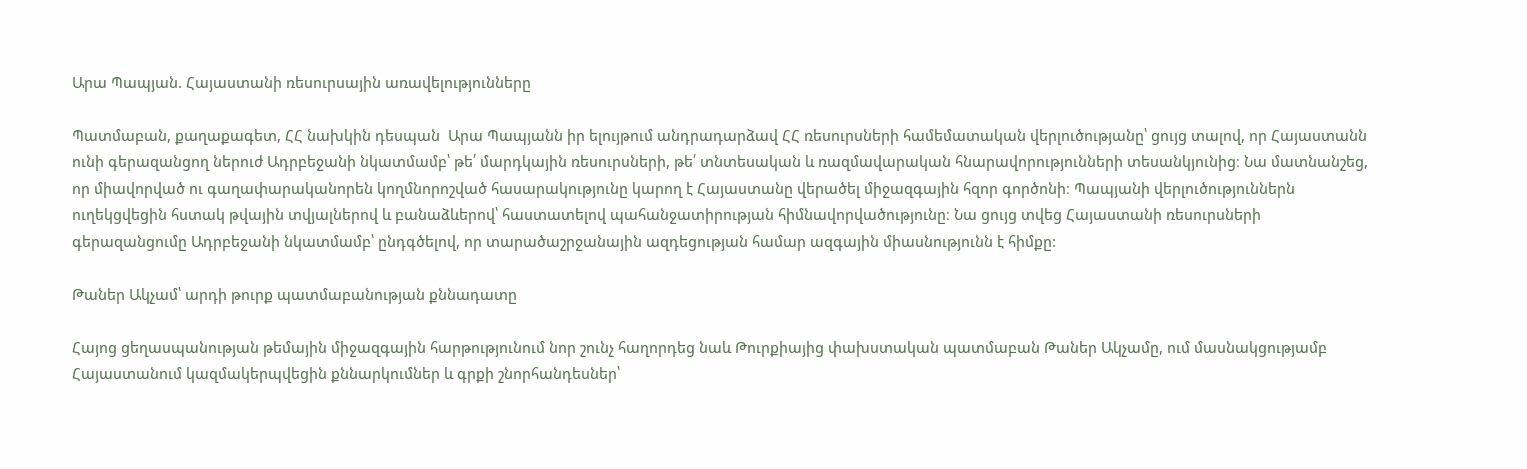Արա Պապյան. Հայաստանի ռեսուրսային առավելությունները

Պատմաբան, քաղաքագետ, ՀՀ նախկին դեսպան  Արա Պապյանն իր ելույթում անդրադարձավ ՀՀ ռեսուրսների համեմատական վերլուծությանը՝ ցույց տալով, որ Հայաստանն ունի գերազանցող ներուժ Ադրբեջանի նկատմամբ՝ թե՛ մարդկային ռեսուրսների, թե՛ տնտեսական և ռազմավարական հնարավորությունների տեսանկյունից։ Նա մատնանշեց, որ միավորված ու գաղափարականորեն կողմնորոշված հասարակությունը կարող է Հայաստանը վերածել միջազգային հզոր գործոնի։ Պապյանի վերլուծություններն ուղեկցվեցին հստակ թվային տվյալներով և բանաձևերով՝ հաստատելով պահանջատիրության հիմնավորվածությունը։ Նա ցույց տվեց Հայաստանի ռեսուրսների գերազանցումը Ադրբեջանի նկատմամբ՝ ընդգծելով, որ տարածաշրջանային ազդեցության համար ազգային միասնությունն է հիմքը:

Թաներ Ակչամ՝ արդի թուրք պատմաբանության քննադատը

Հայոց ցեղասպանության թեմային միջազգային հարթությունում նոր շունչ հաղորդեց նաև Թուրքիայից փախստական պատմաբան Թաներ Ակչամը, ում մասնակցությամբ Հայաստանում կազմակերպվեցին քննարկումներ և գրքի շնորհանդեսներ՝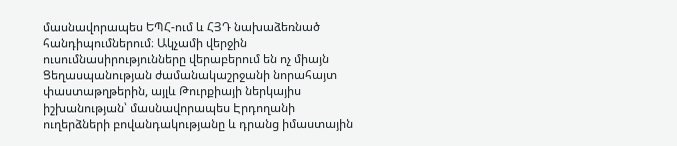մասնավորապես ԵՊՀ-ում և ՀՅԴ նախաձեռնած հանդիպումներում։ Ակչամի վերջին ուսումնասիրությունները վերաբերում են ոչ միայն Ցեղասպանության ժամանակաշրջանի նորահայտ փաստաթղթերին, այլև Թուրքիայի ներկայիս իշխանության՝ մասնավորապես Էրդողանի ուղերձների բովանդակությանը և դրանց իմաստային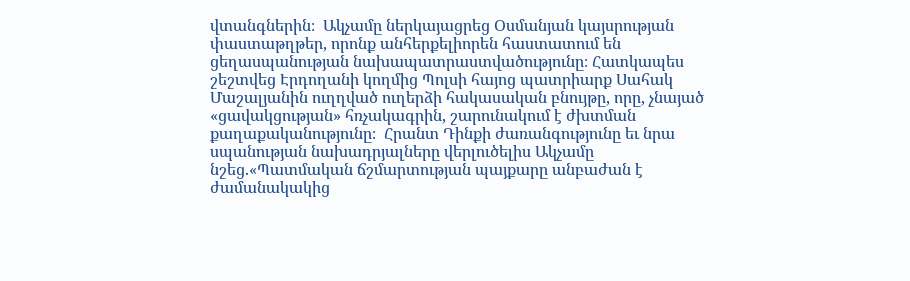վտանգներին։  Ակչամը ներկայացրեց Օսմանյան կայսրության փաստաթղթեր, որոնք անհերքելիորեն հաստատում են ցեղասպանության նախապատրաստվածությունը։ Հատկապես շեշտվեց Էրդողանի կողմից Պոլսի հայոց պատրիարք Սահակ Մաշալյանին ուղղված ուղերձի հակասական բնույթը, որը, չնայած «ցավակցության» հռչակագրին, շարունակում է ժխտման քաղաքականությունը։  Հրանտ Դինքի ժառանգությունը եւ նրա սպանության նախադրյալները վերլուծելիս Ակչամը նշեց.«Պատմական ճշմարտության պայքարը անբաժան է ժամանակակից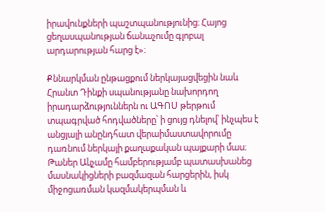իրավունքների պաշտպանությունից։ Հայոց ցեղասպանության ճանաչումը գլոբալ արդարության հարց է»։

Քննարկման ընթացքում ներկայացվեցին նաև Հրանտ Դինքի սպանությանը նախորդող իրադարձություններն ու ԱԳՈՍ թերթում տպագրված հոդվածները՝ ի ցույց դնելով՝ ինչպես է անցյալի անընդհատ վերաիմաստավորումը դառնում ներկայի քաղաքական պայքարի մաս։ Թաներ Ակչամը համբերությամբ պատասխանեց մասնակիցների բազմազան հարցերին, իսկ միջոցառման կազմակերպման և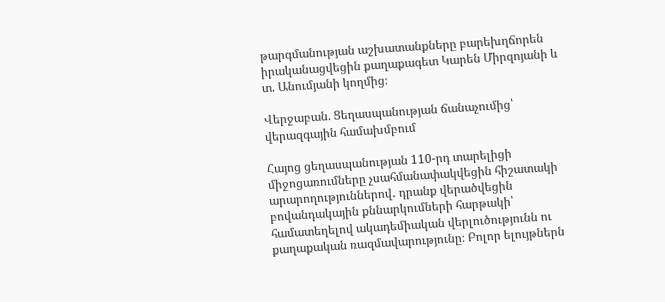թարգմանության աշխատանքները բարեխղճորեն իրականացվեցին քաղաքագետ Կարեն Միրզոյանի և տ. Անումյանի կողմից։

Վերջաբան. Ցեղասպանության ճանաչումից՝ վերազգային համախմբում

Հայոց ցեղասպանության 110-րդ տարելիցի միջոցառումները չսահմանափակվեցին հիշատակի արարողություններով․ դրանք վերածվեցին բովանդակային քննարկումների հարթակի՝ համատեղելով ակադեմիական վերլուծությունն ու քաղաքական ռազմավարությունը։ Բոլոր ելույթներն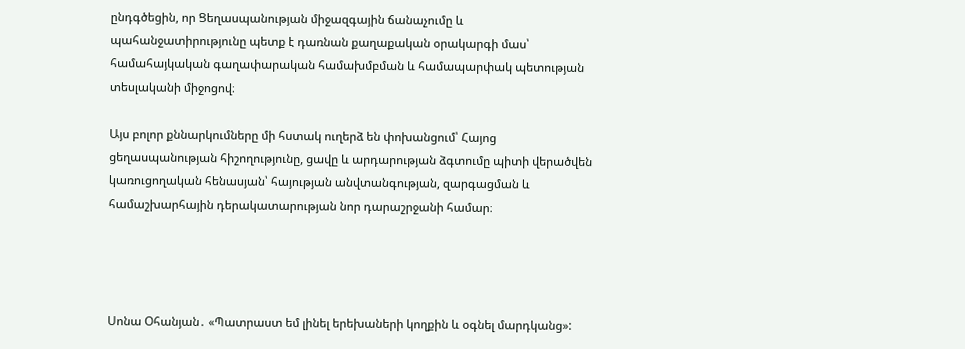ընդգծեցին, որ Ցեղասպանության միջազգային ճանաչումը և պահանջատիրությունը պետք է դառնան քաղաքական օրակարգի մաս՝ համահայկական գաղափարական համախմբման և համապարփակ պետության տեսլականի միջոցով։

Այս բոլոր քննարկումները մի հստակ ուղերձ են փոխանցում՝ Հայոց ցեղասպանության հիշողությունը, ցավը և արդարության ձգտումը պիտի վերածվեն կառուցողական հենասյան՝ հայության անվտանգության, զարգացման և համաշխարհային դերակատարության նոր դարաշրջանի համար։




Սոնա Օհանյան․ «Պատրաստ եմ լինել երեխաների կողքին և օգնել մարդկանց»: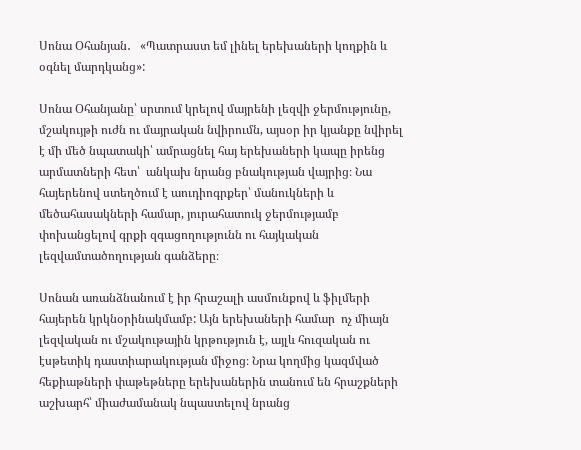Սոնա Օհանյան․   «Պատրաստ եմ լինել երեխաների կողքին և օգնել մարդկանց»:

Սոնա Օհանյանը՝ սրտում կրելով մայրենի լեզվի ջերմությունը, մշակույթի ուժն ու մայրական նվիրումն, այսօր իր կյանքը նվիրել է մի մեծ նպատակի՝ ամրացնել հայ երեխաների կապը իրենց արմատների հետ՝  անկախ նրանց բնակության վայրից։ Նա հայերենով ստեղծում է աուդիոգրքեր՝ մանուկների և մեծահասակների համար, յուրահատուկ ջերմությամբ փոխանցելով գրքի զգացողությունն ու հայկական լեզվամտածողության գանձերը։

Սոնան առանձնանում է իր հրաշալի ասմունքով և ֆիլմերի հայերեն կրկնօրինակմամբ: Այն երեխաների համար  ոչ միայն լեզվական ու մշակութային կրթություն է, այլև հուզական ու էսթետիկ դաստիարակության միջոց։ Նրա կողմից կազմված հեքիաթների փաթեթները երեխաներին տանում են հրաշքների աշխարհ՝ միաժամանակ նպաստելով նրանց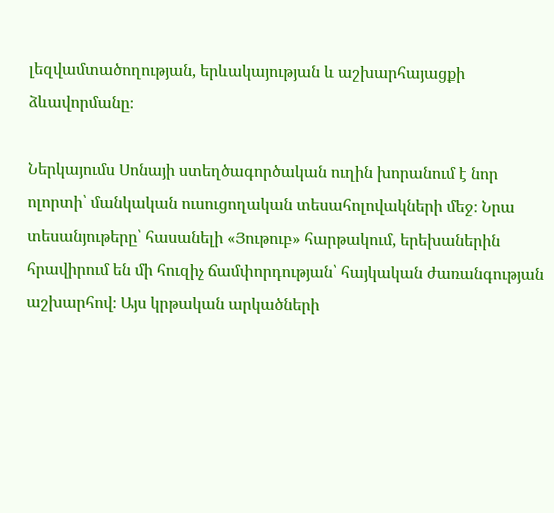լեզվամտածողության, երևակայության և աշխարհայացքի ձևավորմանը։

Ներկայումս Սոնայի ստեղծագործական ուղին խորանում է նոր ոլորտի՝ մանկական ուսուցողական տեսահոլովակների մեջ։ Նրա տեսանյութերը՝ հասանելի «Յութուբ» հարթակում, երեխաներին հրավիրում են մի հուզիչ ճամփորդության՝ հայկական ժառանգության աշխարհով։ Այս կրթական արկածների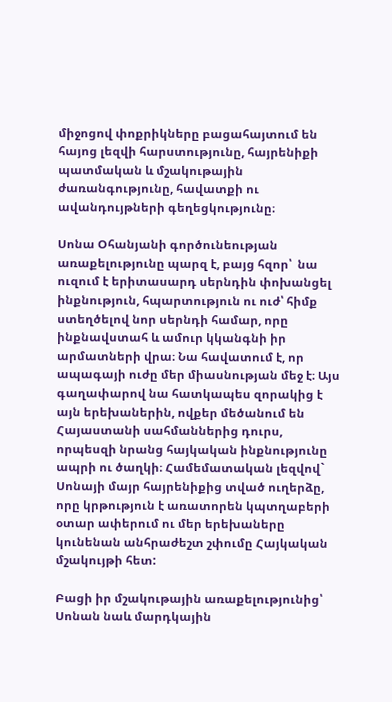միջոցով փոքրիկները բացահայտում են հայոց լեզվի հարստությունը, հայրենիքի պատմական և մշակութային ժառանգությունը, հավատքի ու ավանդույթների գեղեցկությունը։

Սոնա Օհանյանի գործունեության առաքելությունը պարզ է, բայց հզոր՝  նա ուզում է երիտասարդ սերնդին փոխանցել ինքնություն, հպարտություն ու ուժ՝ հիմք ստեղծելով նոր սերնդի համար, որը ինքնավստահ և ամուր կկանգնի իր արմատների վրա։ Նա հավատում է, որ ապագայի ուժը մեր միասնության մեջ է։ Այս գաղափարով նա հատկապես զորակից է այն երեխաներին, ովքեր մեծանում են Հայաստանի սահմաններից դուրս, որպեսզի նրանց հայկական ինքնությունը ապրի ու ծաղկի։ Համեմատական լեզվով` Սոնայի մայր հայրենիքից տված ուղերձը, որը կրթություն է առատորեն կպտղաբերի օտար ափերում ու մեր երեխաները կունենան անհրաժեշտ շփումը Հայկական մշակույթի հետ:

Բացի իր մշակութային առաքելությունից՝ Սոնան նաև մարդկային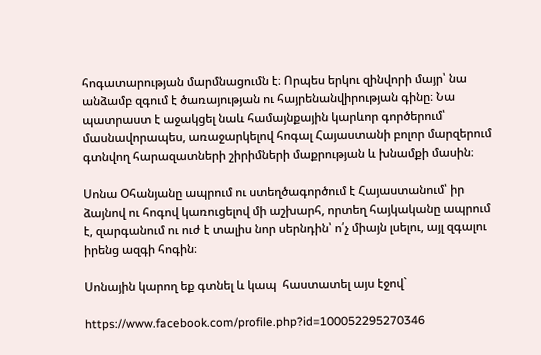հոգատարության մարմնացումն է։ Որպես երկու զինվորի մայր՝ նա անձամբ զգում է ծառայության ու հայրենանվիրության գինը։ Նա պատրաստ է աջակցել նաև համայնքային կարևոր գործերում՝ մասնավորապես, առաջարկելով հոգալ Հայաստանի բոլոր մարզերում գտնվող հարազատների շիրիմների մաքրության և խնամքի մասին։

Սոնա Օհանյանը ապրում ու ստեղծագործում է Հայաստանում՝ իր ձայնով ու հոգով կառուցելով մի աշխարհ, որտեղ հայկականը ապրում է, զարգանում ու ուժ է տալիս նոր սերնդին՝ ո՛չ միայն լսելու, այլ զգալու իրենց ազգի հոգին։

Սոնային կարող եք գտնել և կապ  հաստատել այս էջով`

https://www.facebook.com/profile.php?id=100052295270346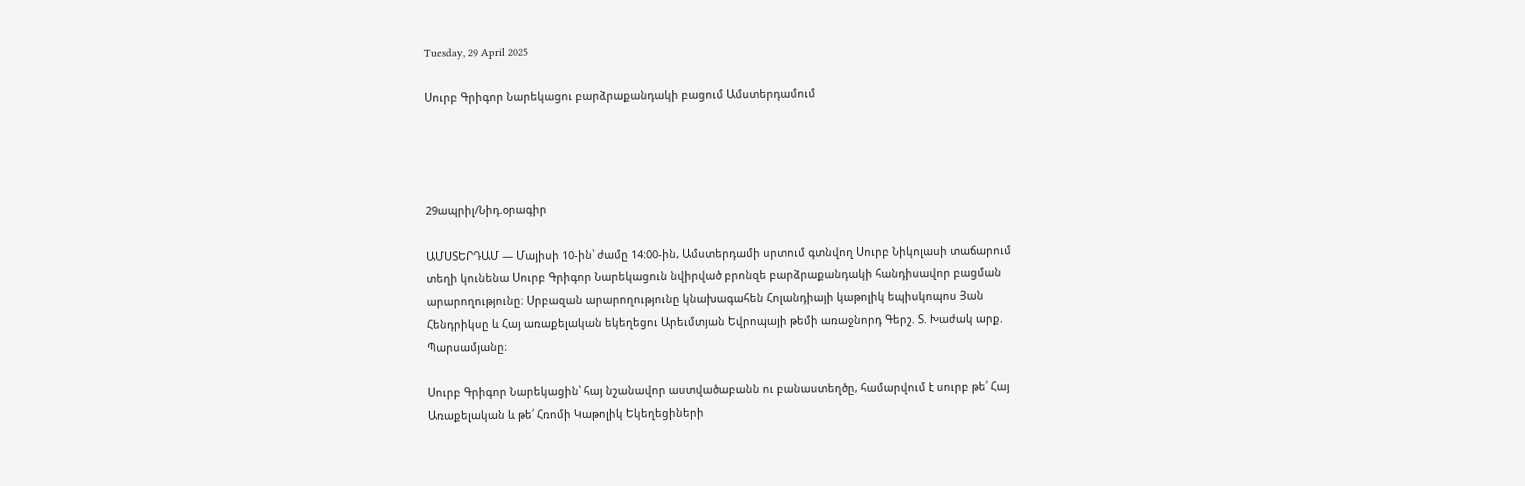Tuesday, 29 April 2025

Սուրբ Գրիգոր Նարեկացու բարձրաքանդակի բացում Ամստերդամում




29ապրիլ/Նիդ.օրագիր

ԱՄՍՏԵՐԴԱՄ — Մայիսի 10-ին՝ ժամը 14:00-ին, Ամստերդամի սրտում գտնվող Սուրբ Նիկոլասի տաճարում տեղի կունենա Սուրբ Գրիգոր Նարեկացուն նվիրված բրոնզե բարձրաքանդակի հանդիսավոր բացման արարողությունը։ Սրբազան արարողությունը կնախագահեն Հոլանդիայի կաթոլիկ եպիսկոպոս Յան Հենդրիկսը և Հայ առաքելական եկեղեցու Արեւմտյան Եվրոպայի թեմի առաջնորդ Գերշ. Տ. Խաժակ արք. Պարսամյանը։

Սուրբ Գրիգոր Նարեկացին՝ հայ նշանավոր աստվածաբանն ու բանաստեղծը, համարվում է սուրբ թե՛ Հայ Առաքելական և թե՛ Հռոմի Կաթոլիկ Եկեղեցիների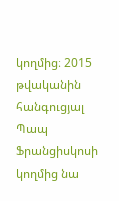կողմից։ 2015 թվականին հանգուցյալ Պապ Ֆրանցիսկոսի կողմից նա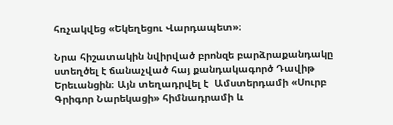հռչակվեց «Եկեղեցու Վարդապետ»։

Նրա հիշատակին նվիրված բրոնզե բարձրաքանդակը ստեղծել է ճանաչված հայ քանդակագործ Դավիթ Երեւանցին։ Այն տեղադրվել է  Ամստերդամի «Սուրբ Գրիգոր Նարեկացի» հիմնադրամի և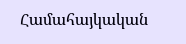Համահայկական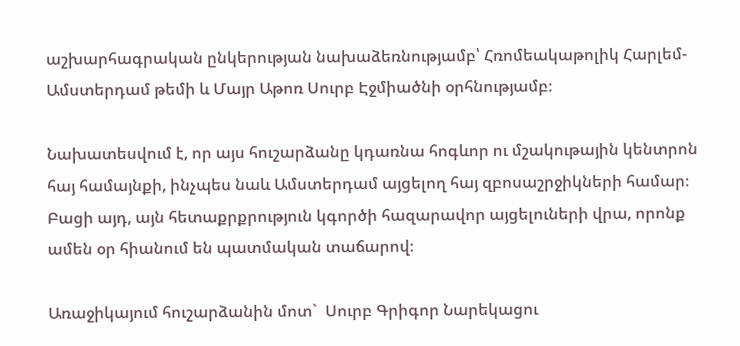աշխարհագրական ընկերության նախաձեռնությամբ՝ Հռոմեակաթոլիկ Հարլեմ-Ամստերդամ թեմի և Մայր Աթոռ Սուրբ Էջմիածնի օրհնությամբ։

Նախատեսվում է, որ այս հուշարձանը կդառնա հոգևոր ու մշակութային կենտրոն հայ համայնքի, ինչպես նաև Ամստերդամ այցելող հայ զբոսաշրջիկների համար։ Բացի այդ, այն հետաքրքրություն կգործի հազարավոր այցելուների վրա, որոնք ամեն օր հիանում են պատմական տաճարով։

Առաջիկայում հուշարձանին մոտ`  Սուրբ Գրիգոր Նարեկացու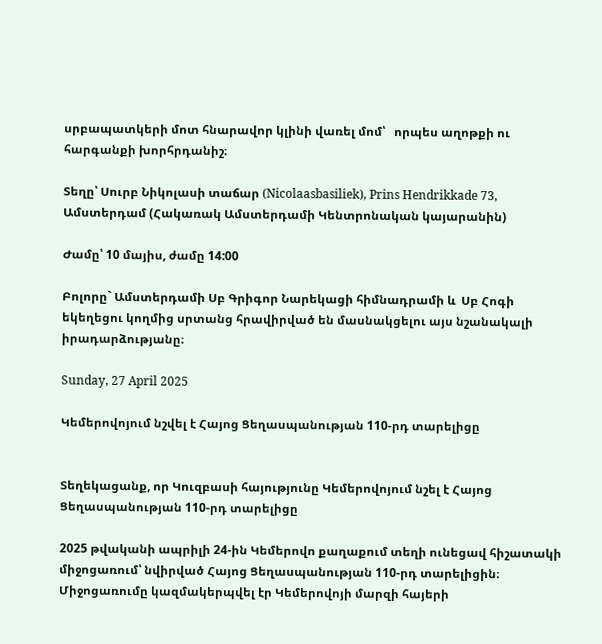սրբապատկերի մոտ հնարավոր կլինի վառել մոմ՝   որպես աղոթքի ու հարգանքի խորհրդանիշ։

Տեղը՝ Սուրբ Նիկոլասի տաճար (Nicolaasbasiliek), Prins Hendrikkade 73, Ամստերդամ (Հակառակ Ամստերդամի Կենտրոնական կայարանին)

Ժամը՝ 10 մայիս, ժամը 14:00

Բոլորը` Ամստերդամի Սբ Գրիգոր Նարեկացի հիմնադրամի և  Սբ Հոգի եկեղեցու կողմից սրտանց հրավիրված են մասնակցելու այս նշանակալի իրադարձությանը։

Sunday, 27 April 2025

Կեմերովոյում նշվել է Հայոց Ցեղասպանության 110-րդ տարելիցը


Տեղեկացանք, որ Կուզբասի հայությունը Կեմերովոյում նշել է Հայոց Ցեղասպանության 110-րդ տարելիցը

2025 թվականի ապրիլի 24-ին Կեմերովո քաղաքում տեղի ունեցավ հիշատակի միջոցառում՝ նվիրված Հայոց Ցեղասպանության 110-րդ տարելիցին։ Միջոցառումը կազմակերպվել էր Կեմերովոյի մարզի հայերի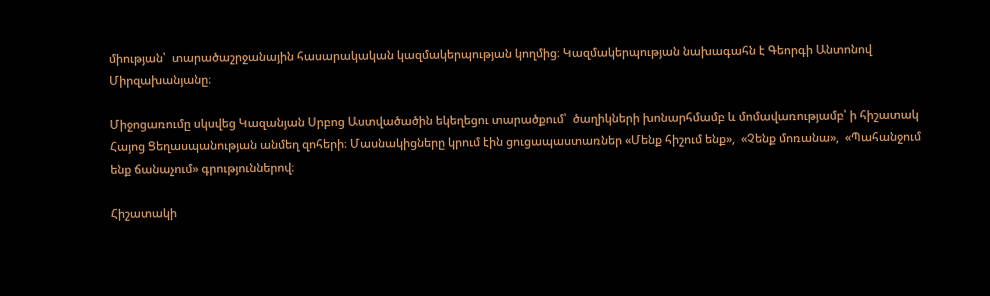միության՝  տարածաշրջանային հասարակական կազմակերպության կողմից։ Կազմակերպության նախագահն է Գեորգի Անտոնով Միրզախանյանը։

Միջոցառումը սկսվեց Կազանյան Սրբոց Աստվածածին եկեղեցու տարածքում՝  ծաղիկների խոնարհմամբ և մոմավառությամբ՝ ի հիշատակ Հայոց Ցեղասպանության անմեղ զոհերի։ Մասնակիցները կրում էին ցուցապաստառներ «Մենք հիշում ենք»,  «Չենք մոռանա»,  «Պահանջում ենք ճանաչում» գրություններով։

Հիշատակի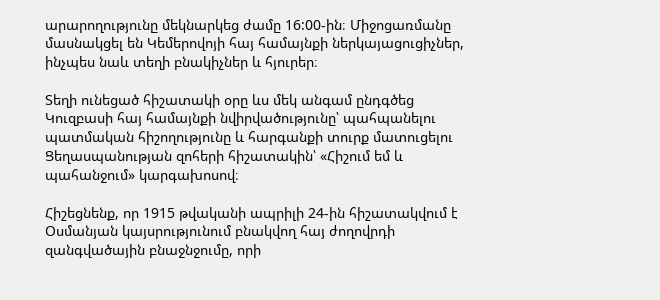արարողությունը մեկնարկեց ժամը 16:00-ին։ Միջոցառմանը մասնակցել են Կեմերովոյի հայ համայնքի ներկայացուցիչներ, ինչպես նաև տեղի բնակիչներ և հյուրեր։

Տեղի ունեցած հիշատակի օրը ևս մեկ անգամ ընդգծեց Կուզբասի հայ համայնքի նվիրվածությունը՝ պահպանելու պատմական հիշողությունը և հարգանքի տուրք մատուցելու Ցեղասպանության զոհերի հիշատակին՝ «Հիշում եմ և պահանջում» կարգախոսով։

Հիշեցնենք, որ 1915 թվականի ապրիլի 24-ին հիշատակվում է Օսմանյան կայսրությունում բնակվող հայ ժողովրդի զանգվածային բնաջնջումը, որի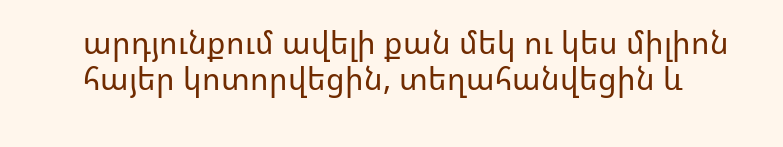արդյունքում ավելի քան մեկ ու կես միլիոն հայեր կոտորվեցին, տեղահանվեցին և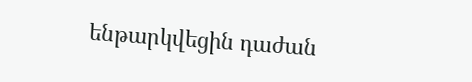ենթարկվեցին դաժան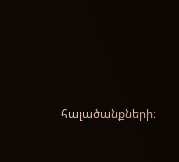հալածանքների։